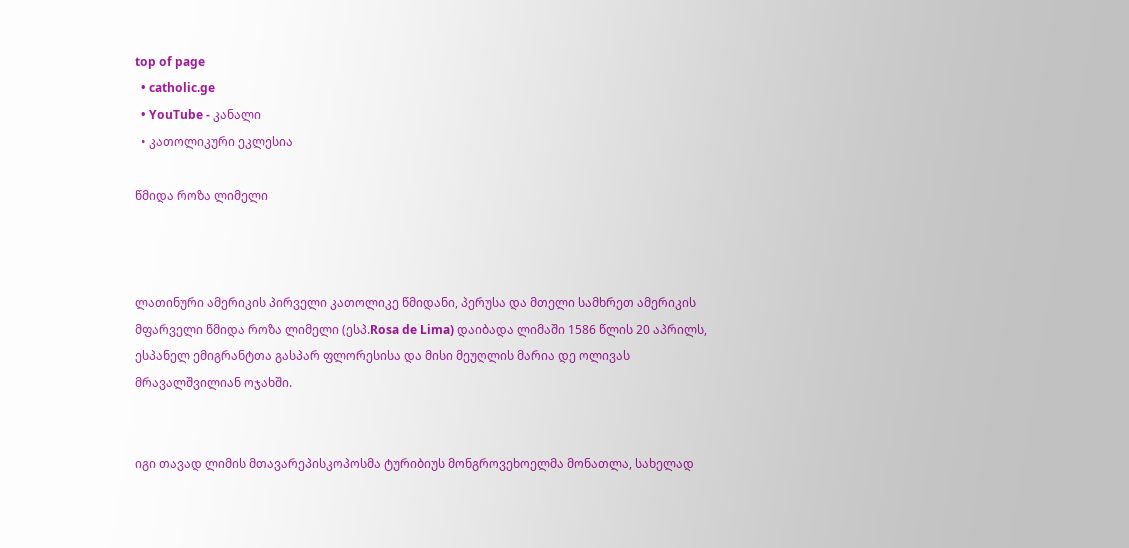top of page
  • catholic.ge
  • YouTube - კანალი
  • კათოლიკური ეკლესია

წმიდა როზა ლიმელი



ლათინური ამერიკის პირველი კათოლიკე წმიდანი, პერუსა და მთელი სამხრეთ ამერიკის მფარველი წმიდა როზა ლიმელი (ესპ.Rosa de Lima) დაიბადა ლიმაში 1586 წლის 20 აპრილს, ესპანელ ემიგრანტთა გასპარ ფლორესისა და მისი მეუღლის მარია დე ოლივას მრავალშვილიან ოჯახში.


იგი თავად ლიმის მთავარეპისკოპოსმა ტურიბიუს მონგროვეხოელმა მონათლა, სახელად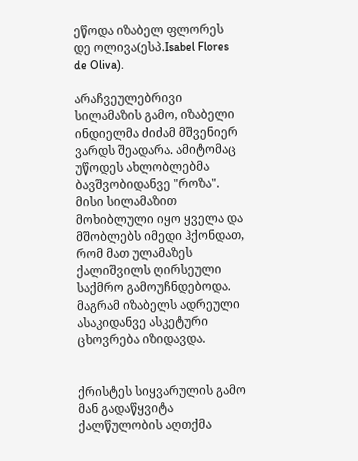ეწოდა იზაბელ ფლორეს დე ოლივა(ესპ.Isabel Flores de Oliva).

არაჩვეულებრივი სილამაზის გამო, იზაბელი ინდიელმა ძიძამ მშვენიერ ვარდს შეადარა. ამიტომაც უწოდეს ახლობლებმა ბავშვობიდანვე "როზა". მისი სილამაზით მოხიბლული იყო ყველა და მშობლებს იმედი ჰქონდათ, რომ მათ ულამაზეს ქალიშვილს ღირსეული საქმრო გამოუჩნდებოდა. მაგრამ იზაბელს ადრეული ასაკიდანვე ასკეტური ცხოვრება იზიდავდა.


ქრისტეს სიყვარულის გამო მან გადაწყვიტა ქალწულობის აღთქმა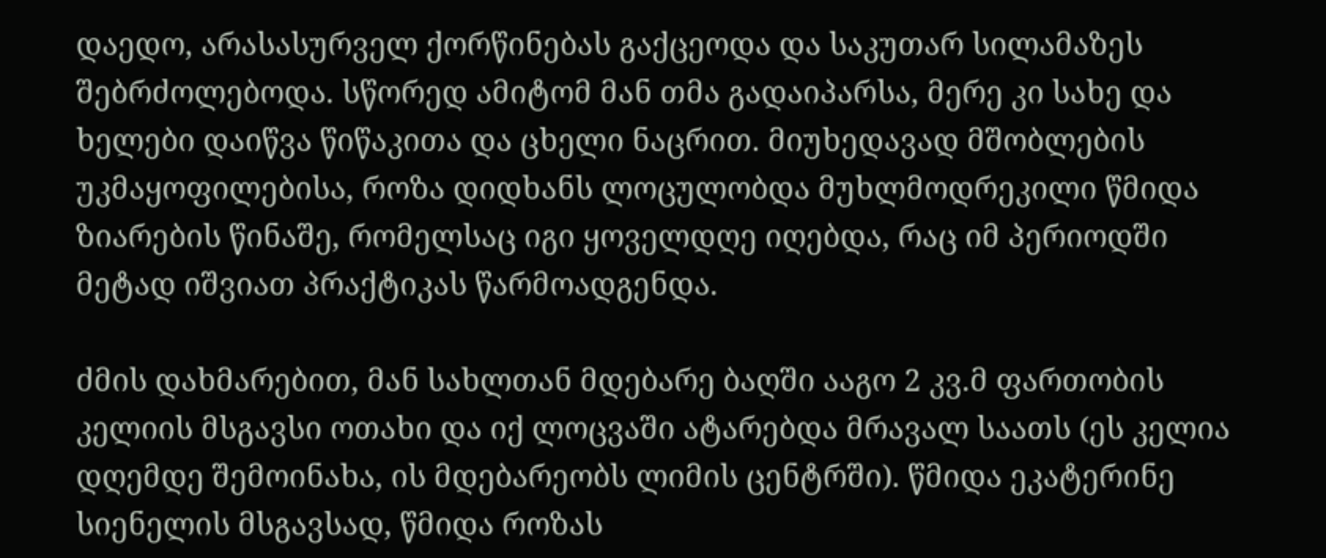დაედო, არასასურველ ქორწინებას გაქცეოდა და საკუთარ სილამაზეს შებრძოლებოდა. სწორედ ამიტომ მან თმა გადაიპარსა, მერე კი სახე და ხელები დაიწვა წიწაკითა და ცხელი ნაცრით. მიუხედავად მშობლების უკმაყოფილებისა, როზა დიდხანს ლოცულობდა მუხლმოდრეკილი წმიდა ზიარების წინაშე, რომელსაც იგი ყოველდღე იღებდა, რაც იმ პერიოდში მეტად იშვიათ პრაქტიკას წარმოადგენდა.

ძმის დახმარებით, მან სახლთან მდებარე ბაღში ააგო 2 კვ.მ ფართობის კელიის მსგავსი ოთახი და იქ ლოცვაში ატარებდა მრავალ საათს (ეს კელია დღემდე შემოინახა, ის მდებარეობს ლიმის ცენტრში). წმიდა ეკატერინე სიენელის მსგავსად, წმიდა როზას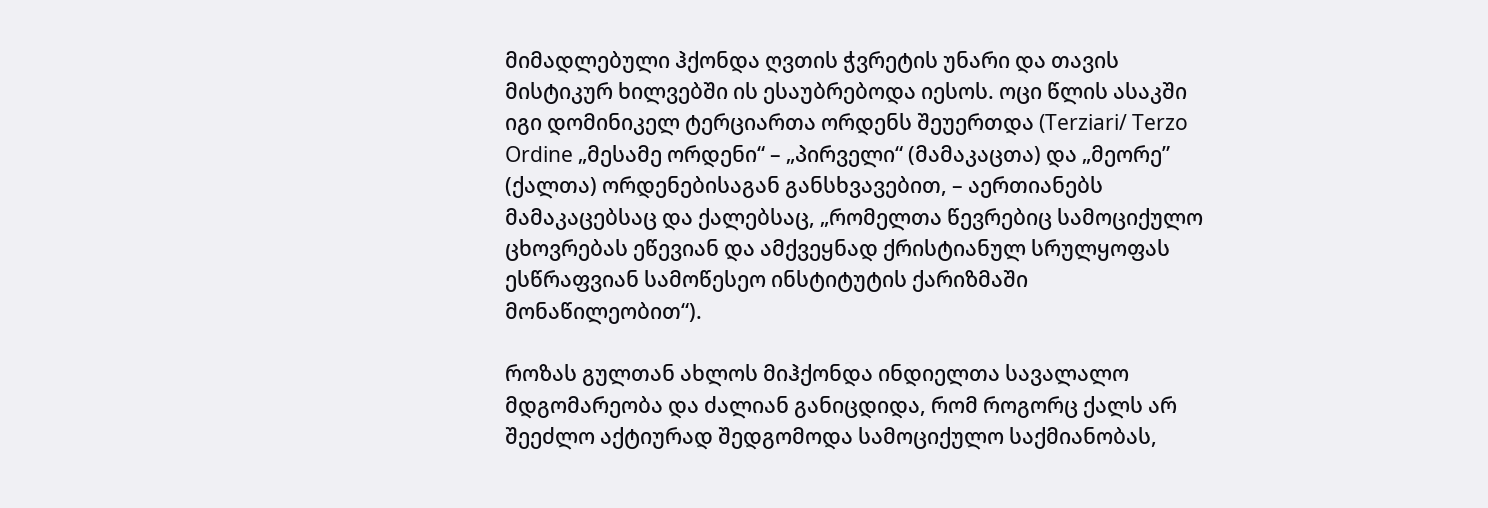მიმადლებული ჰქონდა ღვთის ჭვრეტის უნარი და თავის მისტიკურ ხილვებში ის ესაუბრებოდა იესოს. ოცი წლის ასაკში იგი დომინიკელ ტერციართა ორდენს შეუერთდა (Terziari/ Terzo Ordine „მესამე ორდენი“ – „პირველი“ (მამაკაცთა) და „მეორე” (ქალთა) ორდენებისაგან განსხვავებით, – აერთიანებს მამაკაცებსაც და ქალებსაც, „რომელთა წევრებიც სამოციქულო ცხოვრებას ეწევიან და ამქვეყნად ქრისტიანულ სრულყოფას ესწრაფვიან სამოწესეო ინსტიტუტის ქარიზმაში მონაწილეობით“).

როზას გულთან ახლოს მიჰქონდა ინდიელთა სავალალო მდგომარეობა და ძალიან განიცდიდა, რომ როგორც ქალს არ შეეძლო აქტიურად შედგომოდა სამოციქულო საქმიანობას,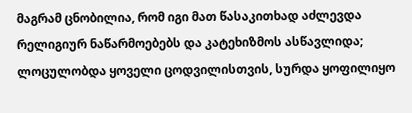მაგრამ ცნობილია, რომ იგი მათ წასაკითხად აძლევდა რელიგიურ ნაწარმოებებს და კატეხიზმოს ასწავლიდა; ლოცულობდა ყოველი ცოდვილისთვის, სურდა ყოფილიყო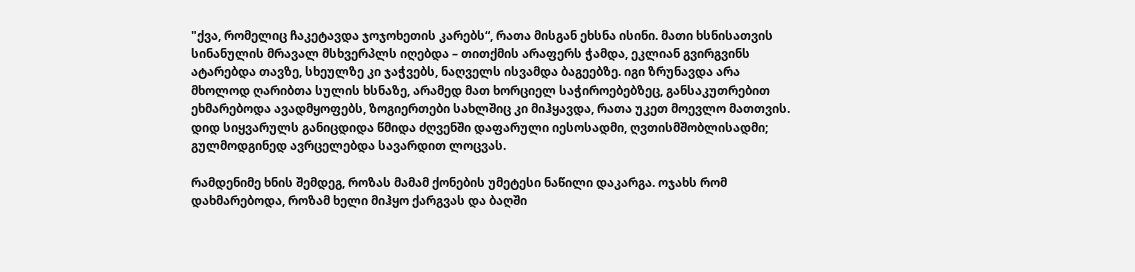"ქვა, რომელიც ჩაკეტავდა ჯოჯოხეთის კარებს“, რათა მისგან ეხსნა ისინი. მათი ხსნისათვის სინანულის მრავალ მსხვერპლს იღებდა – თითქმის არაფერს ჭამდა, ეკლიან გვირგვინს ატარებდა თავზე, სხეულზე კი ჯაჭვებს, ნაღველს ისვამდა ბაგეებზე. იგი ზრუნავდა არა მხოლოდ ღარიბთა სულის ხსნაზე, არამედ მათ ხორციელ საჭიროებებზეც, განსაკუთრებით ეხმარებოდა ავადმყოფებს, ზოგიერთები სახლშიც კი მიჰყავდა, რათა უკეთ მოევლო მათთვის. დიდ სიყვარულს განიცდიდა წმიდა ძღვენში დაფარული იესოსადმი, ღვთისმშობლისადმი; გულმოდგინედ ავრცელებდა სავარდით ლოცვას.

რამდენიმე ხნის შემდეგ, როზას მამამ ქონების უმეტესი ნაწილი დაკარგა. ოჯახს რომ დახმარებოდა, როზამ ხელი მიჰყო ქარგვას და ბაღში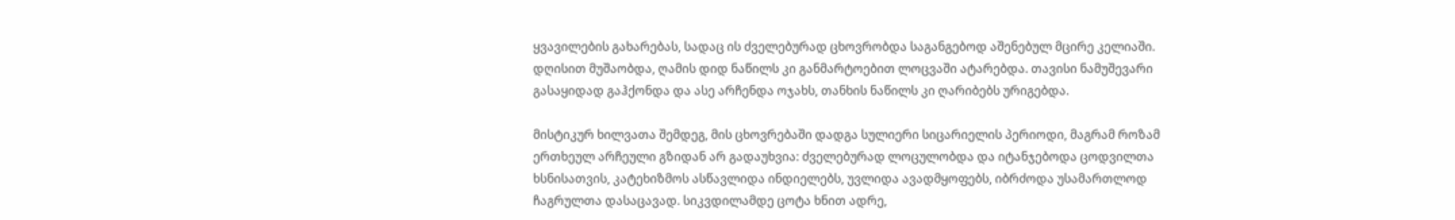ყვავილების გახარებას, სადაც ის ძველებურად ცხოვრობდა საგანგებოდ აშენებულ მცირე კელიაში. დღისით მუშაობდა, ღამის დიდ ნაწილს კი განმარტოებით ლოცვაში ატარებდა. თავისი ნამუშევარი გასაყიდად გაჰქონდა და ასე არჩენდა ოჯახს, თანხის ნაწილს კი ღარიბებს ურიგებდა.

მისტიკურ ხილვათა შემდეგ, მის ცხოვრებაში დადგა სულიერი სიცარიელის პერიოდი, მაგრამ როზამ ერთხეულ არჩეული გზიდან არ გადაუხვია: ძველებურად ლოცულობდა და იტანჯებოდა ცოდვილთა ხსნისათვის, კატეხიზმოს ასწავლიდა ინდიელებს, უვლიდა ავადმყოფებს, იბრძოდა უსამართლოდ ჩაგრულთა დასაცავად. სიკვდილამდე ცოტა ხნით ადრე,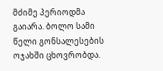მძიმე პერიოდმა გაიარა. ბოლო სამი წელი გონსალესების ოჯახში ცხოვრობდა.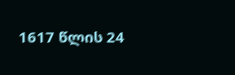1617 წლის 24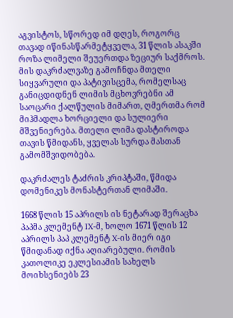აგვისტოს, სწორედ იმ დღეს, როგორც თავად იწინასწარმეტყველა, 31 წლის ასაკში როზა ლიმელი შეუერთდა ზეციურ საქმროს. მის დაკრძალვაზე გამოჩნდა მთელი სიყვარული და პატივისცემა, რომელსაც განიცდიდნენ ლიმის მცხოვრებნი ამ საოცარი ქალწულის მიმართ, ღმერთმა რომ მიჰმადლა ხორციელი და სულიერი მშვენიერება. მთელი ლიმა დასტიროდა თავის წმიდანს, ყველას სურდა მასთან გამომშვიდობება.

დაკრძალეს ტაძრის კრიპტაში, წმიდა დომენიკეს მონასტერთან ლიმაში.

1668 წლის 15 აპრილს ის ნეტარად შერაცხა პაპმა კლემენტ IX-მ, ხოლო 1671 წლის 12 აპრილს პაპ კლემენტ X-ის მიერ იგი წმიდანად იქნა აღიარებული. რომის კათოლიკე ეკლესიამის სახელს მოიხსენიებს 23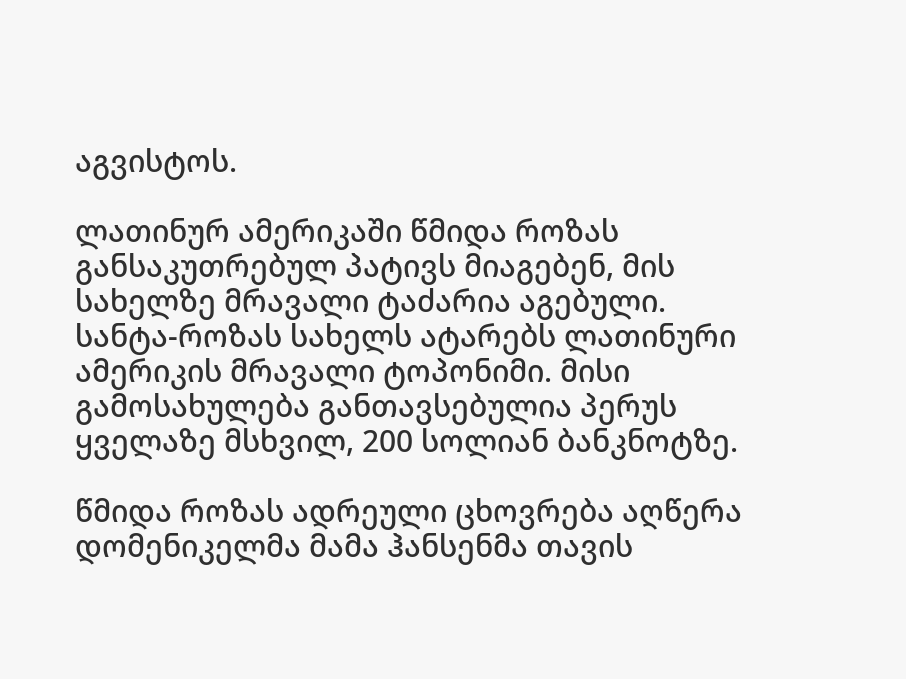აგვისტოს.

ლათინურ ამერიკაში წმიდა როზას განსაკუთრებულ პატივს მიაგებენ, მის სახელზე მრავალი ტაძარია აგებული. სანტა-როზას სახელს ატარებს ლათინური ამერიკის მრავალი ტოპონიმი. მისი გამოსახულება განთავსებულია პერუს ყველაზე მსხვილ, 200 სოლიან ბანკნოტზე.

წმიდა როზას ადრეული ცხოვრება აღწერა დომენიკელმა მამა ჰანსენმა თავის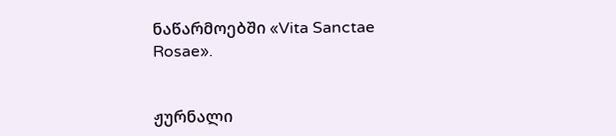ნაწარმოებში «Vita Sanctae Rosae».


ჟურნალი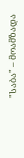"საბა" – მოამზადა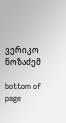ვერიკო ნოზაძემ

bottom of page